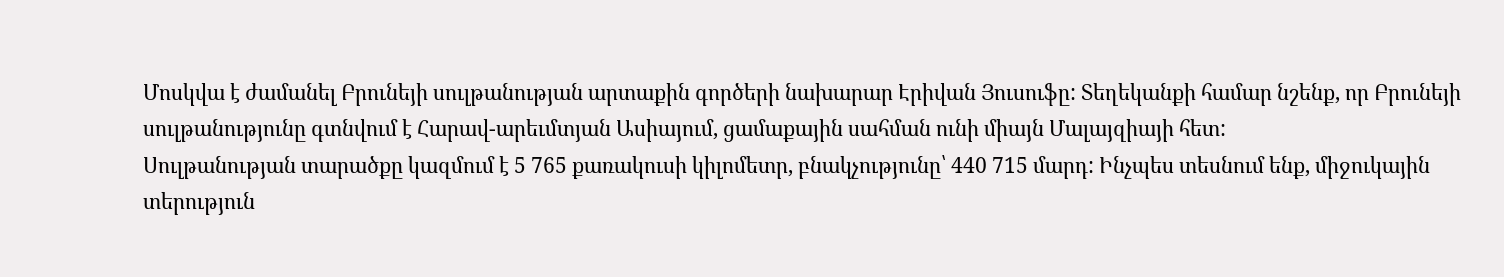Մոսկվա է ժամանել Բրունեյի սուլթանության արտաքին գործերի նախարար Էրիվան Յուսուֆը: Տեղեկանքի համար նշենք, որ Բրունեյի սուլթանությունը գտնվում է Հարավ-արեւմտյան Ասիայում, ցամաքային սահման ունի միայն Մալայզիայի հետ:
Սուլթանության տարածքը կազմում է 5 765 քառակուսի կիլոմետր, բնակչությունը՝ 440 715 մարդ: Ինչպես տեսնում ենք, միջուկային տերություն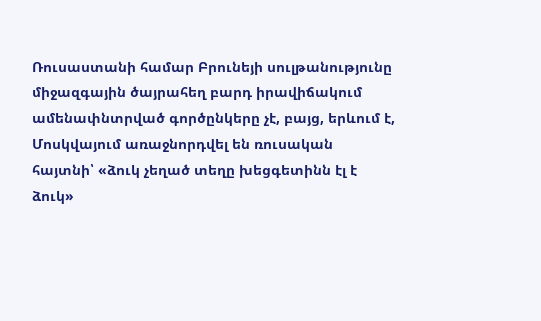Ռուսաստանի համար Բրունեյի սուլթանությունը միջազգային ծայրահեղ բարդ իրավիճակում ամենափնտրված գործընկերը չէ, բայց, երևում է, Մոսկվայում առաջնորդվել են ռուսական հայտնի՝ «ձուկ չեղած տեղը խեցգետինն էլ է ձուկ»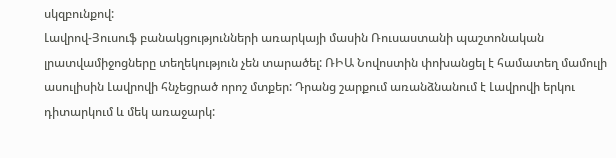սկզբունքով:
Լավրով-Յուսուֆ բանակցությունների առարկայի մասին Ռուսաստանի պաշտոնական լրատվամիջոցները տեղեկություն չեն տարածել: ՌԻԱ Նովոստին փոխանցել է համատեղ մամուլի ասուլիսին Լավրովի հնչեցրած որոշ մտքեր: Դրանց շարքում առանձնանում է Լավրովի երկու դիտարկում և մեկ առաջարկ: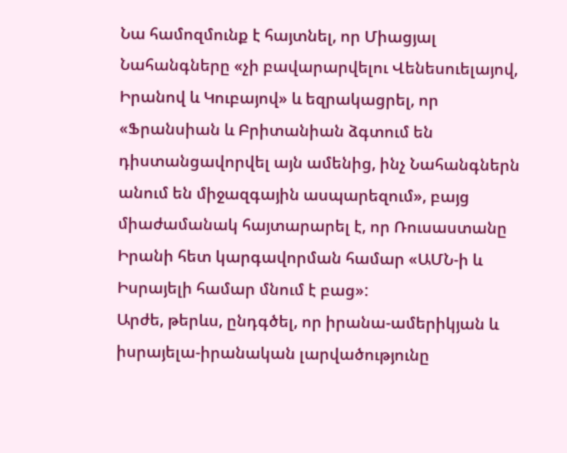Նա համոզմունք է հայտնել, որ Միացյալ Նահանգները «չի բավարարվելու Վենեսուելայով, Իրանով և Կուբայով» և եզրակացրել, որ «Ֆրանսիան և Բրիտանիան ձգտում են դիստանցավորվել այն ամենից, ինչ Նահանգներն անում են միջազգային ասպարեզում», բայց միաժամանակ հայտարարել է, որ Ռուսաստանը Իրանի հետ կարգավորման համար «ԱՄՆ-ի և Իսրայելի համար մնում է բաց»:
Արժե, թերևս, ընդգծել, որ իրանա-ամերիկյան և իսրայելա-իրանական լարվածությունը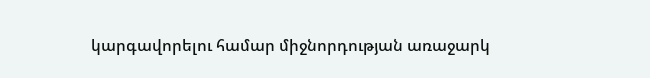կարգավորելու համար միջնորդության առաջարկ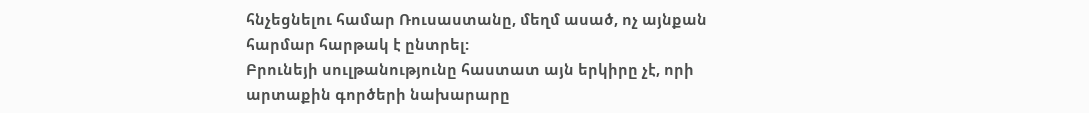հնչեցնելու համար Ռուսաստանը, մեղմ ասած, ոչ այնքան հարմար հարթակ է ընտրել:
Բրունեյի սուլթանությունը հաստատ այն երկիրը չէ, որի արտաքին գործերի նախարարը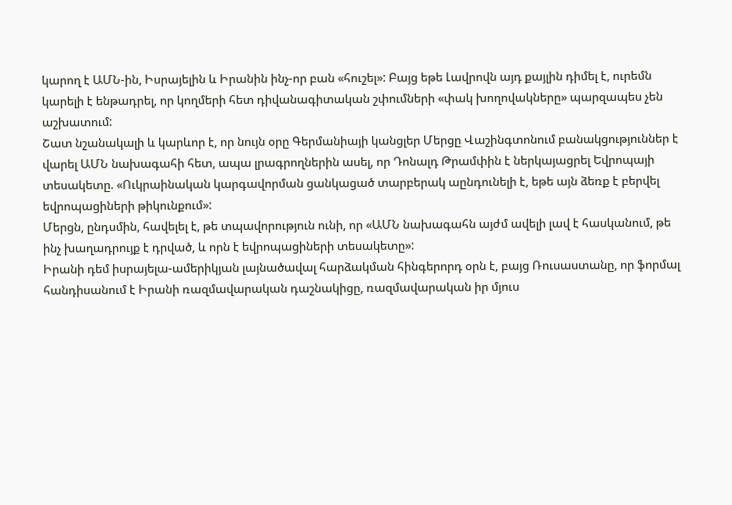կարող է ԱՄՆ-ին, Իսրայելին և Իրանին ինչ-որ բան «հուշել»: Բայց եթե Լավրովն այդ քայլին դիմել է, ուրեմն կարելի է ենթադրել, որ կողմերի հետ դիվանագիտական շփումների «փակ խողովակները» պարզապես չեն աշխատում:
Շատ նշանակալի և կարևոր է, որ նույն օրը Գերմանիայի կանցլեր Մերցը Վաշինգտոնում բանակցություններ է վարել ԱՄՆ նախագահի հետ, ապա լրագրողներին ասել, որ Դոնալդ Թրամփին է ներկայացրել Եվրոպայի տեսակետը. «Ուկրաինական կարգավորման ցանկացած տարբերակ աընդունելի է, եթե այն ձեռք է բերվել եվրոպացիների թիկունքում»:
Մերցն, ընդսմին, հավելել է, թե տպավորություն ունի, որ «ԱՄՆ նախագահն այժմ ավելի լավ է հասկանում, թե ինչ խաղադրույք է դրված, և որն է եվրոպացիների տեսակետը»:
Իրանի դեմ իսրայելա-ամերիկյան լայնածավալ հարձակման հինգերորդ օրն է, բայց Ռուսաստանը, որ ֆորմալ հանդիսանում է Իրանի ռազմավարական դաշնակիցը, ռազմավարական իր մյուս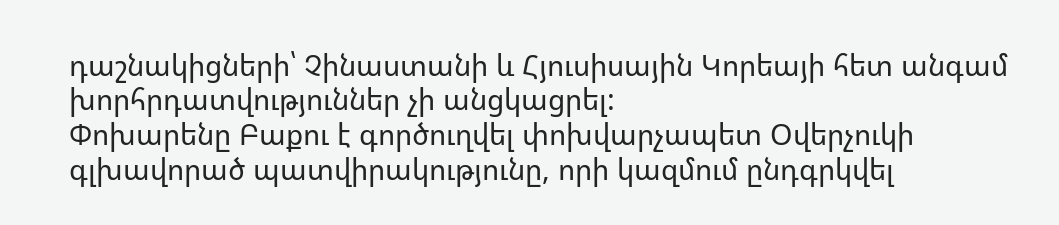դաշնակիցների՝ Չինաստանի և Հյուսիսային Կորեայի հետ անգամ խորհրդատվություններ չի անցկացրել:
Փոխարենը Բաքու է գործուղվել փոխվարչապետ Օվերչուկի գլխավորած պատվիրակությունը, որի կազմում ընդգրկվել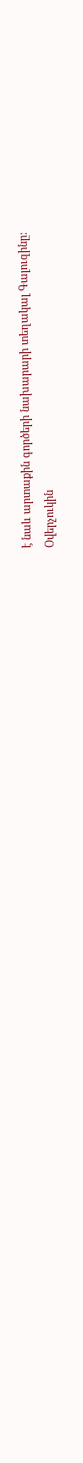է նաև արտաքին գործերի նախարարի տեղակալ Գալուզինը:
Օվերչուկին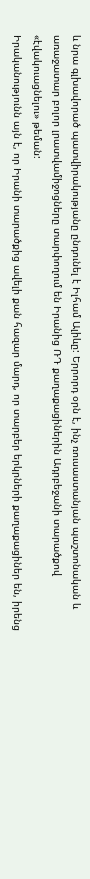և նրա գլխավորած պատվիրակությանը ընդունել է Իլհամ Ալիևը: Երրորդ օրն է, ինչ ռուսաստանյան պաշտոնական և առաջատար բոլոր լրատվամիջոցները տարփողում են Իրանից ՌԴ քաղաքացիներին Ադրբեջանի տարածքով «էվակուացնելու» թեման:
Իրականությունն այն է, որ Իրանի տարածքից ավելի քան հազար մարդ, որ տարբեր երկրների քաղաքացիներ են, իրենց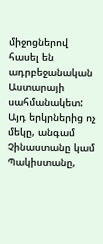միջոցներով հասել են ադրբեջանական Աստարայի սահմանակետ: Այդ երկրներից ոչ մեկը, անգամ Չինաստանը կամ Պակիստանը,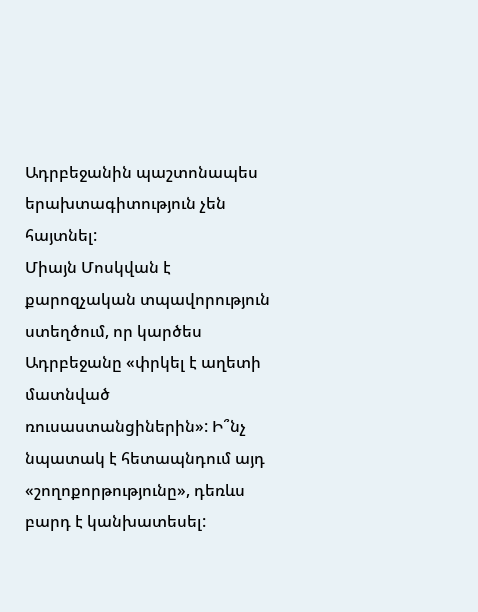Ադրբեջանին պաշտոնապես երախտագիտություն չեն հայտնել:
Միայն Մոսկվան է քարոզչական տպավորություն ստեղծում, որ կարծես Ադրբեջանը «փրկել է աղետի մատնված ռուսաստանցիներին»: Ի՞նչ նպատակ է հետապնդում այդ «շողոքորթությունը», դեռևս բարդ է կանխատեսել: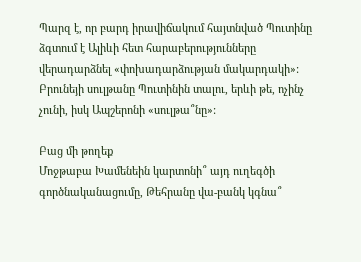Պարզ է, որ բարդ իրավիճակում հայտնված Պուտինը ձգտում է Ալիևի հետ հարաբերությունները վերադարձնել «փոխադարձության մակարդակի»: Բրունեյի սուլթանը Պուտինին տալու, երևի թե, ոչինչ չունի, իսկ Ապշերոնի «սուլթա՞նը»:

Բաց մի թողեք
Մոջթաբա Խամենեին կարտոնի՞ այդ ուղեգծի գործնականացումը, Թեհրանը վա-բանկ կգնա՞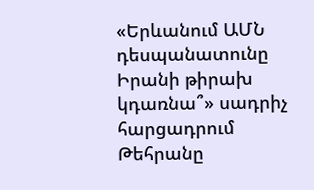«Երևանում ԱՄՆ դեսպանատունը Իրանի թիրախ կդառնա՞» սադրիչ հարցադրում
Թեհրանը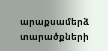արաքսամերձ տարածքների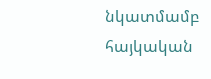նկատմամբ հայկական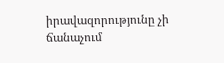իրավազորությունը չի ճանաչում